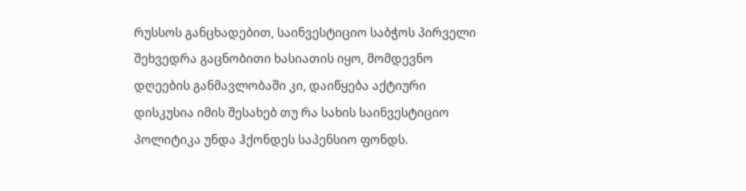რუსსოს განცხადებით, საინვესტიციო საბჭოს პირველი შეხვედრა გაცნობითი ხასიათის იყო, მომდევნო დღეების განმავლობაში კი, დაიწყება აქტიური დისკუსია იმის შესახებ თუ რა სახის საინვესტიციო პოლიტიკა უნდა ჰქონდეს საპენსიო ფონდს.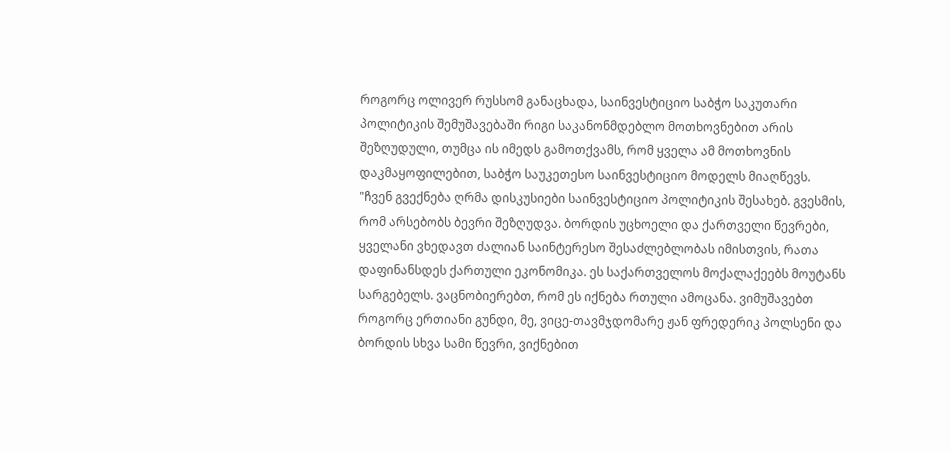როგორც ოლივერ რუსსომ განაცხადა, საინვესტიციო საბჭო საკუთარი პოლიტიკის შემუშავებაში რიგი საკანონმდებლო მოთხოვნებით არის შეზღუდული, თუმცა ის იმედს გამოთქვამს, რომ ყველა ამ მოთხოვნის დაკმაყოფილებით, საბჭო საუკეთესო საინვესტიციო მოდელს მიაღწევს.
"ჩვენ გვექნება ღრმა დისკუსიები საინვესტიციო პოლიტიკის შესახებ. გვესმის, რომ არსებობს ბევრი შეზღუდვა. ბორდის უცხოელი და ქართველი წევრები, ყველანი ვხედავთ ძალიან საინტერესო შესაძლებლობას იმისთვის, რათა დაფინანსდეს ქართული ეკონომიკა. ეს საქართველოს მოქალაქეებს მოუტანს სარგებელს. ვაცნობიერებთ, რომ ეს იქნება რთული ამოცანა. ვიმუშავებთ როგორც ერთიანი გუნდი, მე, ვიცე-თავმჯდომარე ჟან ფრედერიკ პოლსენი და ბორდის სხვა სამი წევრი, ვიქნებით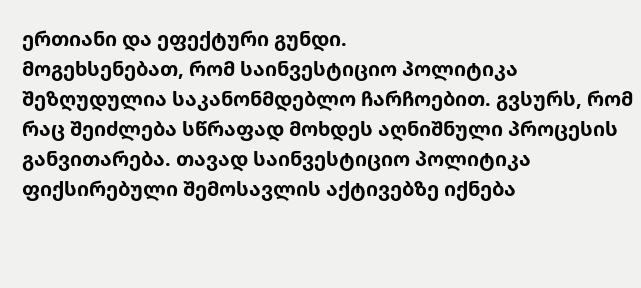ერთიანი და ეფექტური გუნდი.
მოგეხსენებათ, რომ საინვესტიციო პოლიტიკა შეზღუდულია საკანონმდებლო ჩარჩოებით. გვსურს, რომ რაც შეიძლება სწრაფად მოხდეს აღნიშნული პროცესის განვითარება. თავად საინვესტიციო პოლიტიკა ფიქსირებული შემოსავლის აქტივებზე იქნება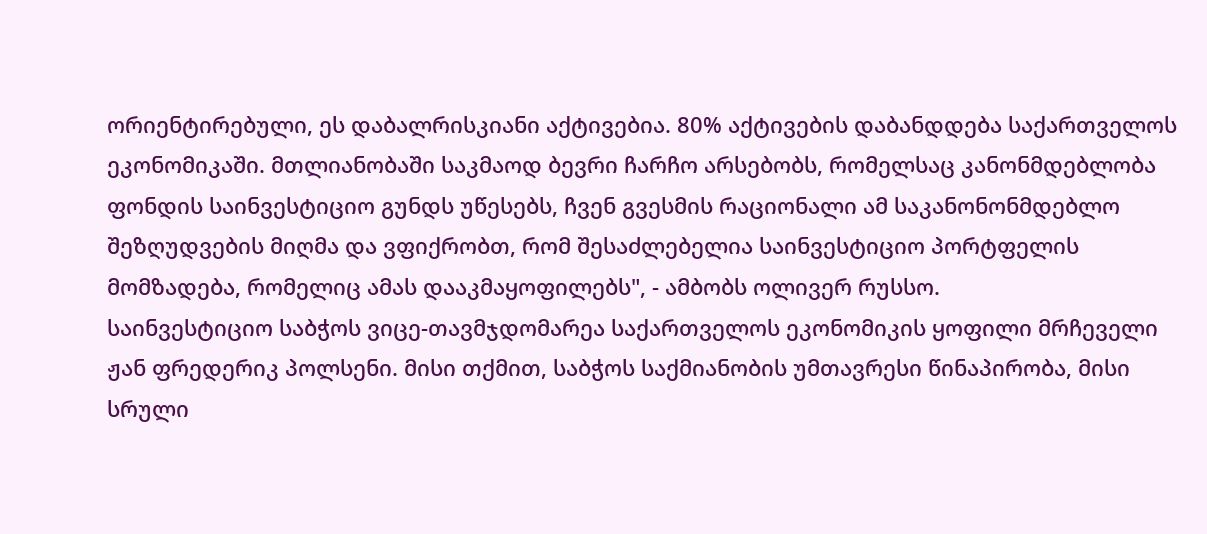ორიენტირებული, ეს დაბალრისკიანი აქტივებია. 80% აქტივების დაბანდდება საქართველოს ეკონომიკაში. მთლიანობაში საკმაოდ ბევრი ჩარჩო არსებობს, რომელსაც კანონმდებლობა ფონდის საინვესტიციო გუნდს უწესებს, ჩვენ გვესმის რაციონალი ამ საკანონონმდებლო შეზღუდვების მიღმა და ვფიქრობთ, რომ შესაძლებელია საინვესტიციო პორტფელის მომზადება, რომელიც ამას დააკმაყოფილებს", - ამბობს ოლივერ რუსსო.
საინვესტიციო საბჭოს ვიცე-თავმჯდომარეა საქართველოს ეკონომიკის ყოფილი მრჩეველი ჟან ფრედერიკ პოლსენი. მისი თქმით, საბჭოს საქმიანობის უმთავრესი წინაპირობა, მისი სრული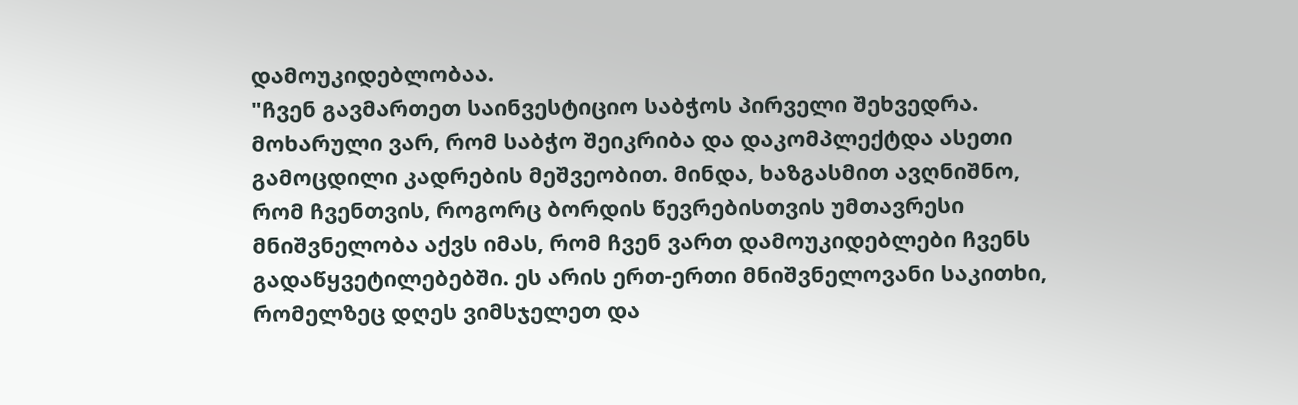დამოუკიდებლობაა.
"ჩვენ გავმართეთ საინვესტიციო საბჭოს პირველი შეხვედრა. მოხარული ვარ, რომ საბჭო შეიკრიბა და დაკომპლექტდა ასეთი გამოცდილი კადრების მეშვეობით. მინდა, ხაზგასმით ავღნიშნო, რომ ჩვენთვის, როგორც ბორდის წევრებისთვის უმთავრესი მნიშვნელობა აქვს იმას, რომ ჩვენ ვართ დამოუკიდებლები ჩვენს გადაწყვეტილებებში. ეს არის ერთ-ერთი მნიშვნელოვანი საკითხი, რომელზეც დღეს ვიმსჯელეთ და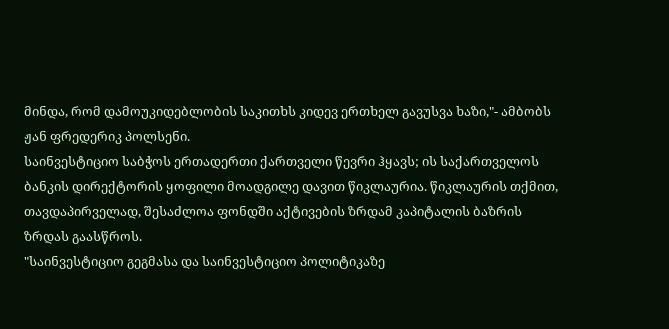მინდა, რომ დამოუკიდებლობის საკითხს კიდევ ერთხელ გავუსვა ხაზი,"- ამბობს ჟან ფრედერიკ პოლსენი.
საინვესტიციო საბჭოს ერთადერთი ქართველი წევრი ჰყავს; ის საქართველოს ბანკის დირექტორის ყოფილი მოადგილე დავით წიკლაურია. წიკლაურის თქმით, თავდაპირველად, შესაძლოა ფონდში აქტივების ზრდამ კაპიტალის ბაზრის ზრდას გაასწროს.
"საინვესტიციო გეგმასა და საინვესტიციო პოლიტიკაზე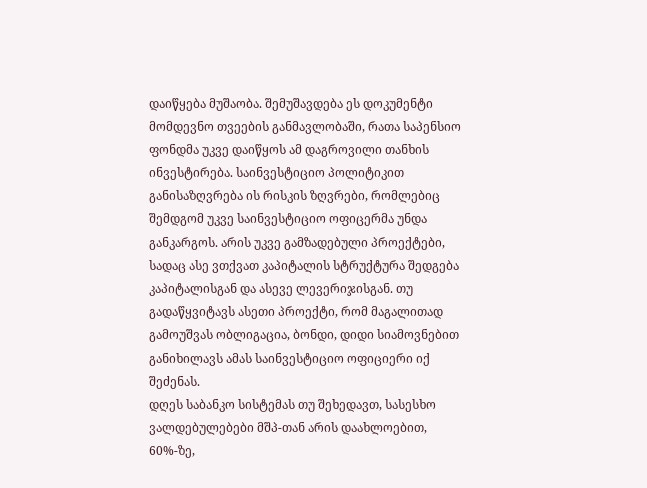დაიწყება მუშაობა. შემუშავდება ეს დოკუმენტი მომდევნო თვეების განმავლობაში, რათა საპენსიო ფონდმა უკვე დაიწყოს ამ დაგროვილი თანხის ინვესტირება. საინვესტიციო პოლიტიკით განისაზღვრება ის რისკის ზღვრები, რომლებიც შემდგომ უკვე საინვესტიციო ოფიცერმა უნდა განკარგოს. არის უკვე გამზადებული პროექტები, სადაც ასე ვთქვათ კაპიტალის სტრუქტურა შედგება კაპიტალისგან და ასევე ლევერიჯისგან. თუ გადაწყვიტავს ასეთი პროექტი, რომ მაგალითად გამოუშვას ობლიგაცია, ბონდი, დიდი სიამოვნებით განიხილავს ამას საინვესტიციო ოფიციერი იქ შეძენას.
დღეს საბანკო სისტემას თუ შეხედავთ, სასესხო ვალდებულებები მშპ-თან არის დაახლოებით, 60%-ზე,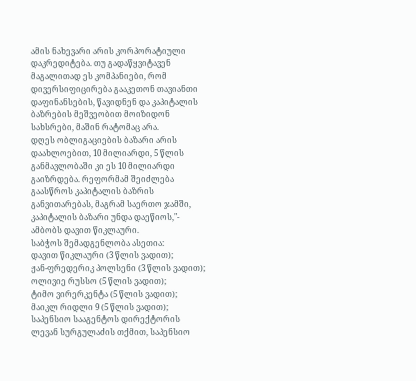ამის ნახევარი არის კორპორატიული დაკრედიტება. თუ გადაწყვიტავენ მაგალითად ეს კომპანიები, რომ დივერსიფიცირება გააკეთონ თავიანთი დაფინანსების, წავიდნენ და კაპიტალის ბაზრების მეშვეობით მოიზიდონ სახსრები, მაშინ რატომაც არა.
დღეს ობლიგაციების ბაზარი არის დაახლოებით, 10 მილიარდი, 5 წლის განმავლობაში კი ეს 10 მილიარდი გაიზრდება. რეფორმამ შეიძლება გაასწროს კაპიტალის ბაზრის განვითარებას, მაგრამ საერთო ჯამში, კაპიტალის ბაზარი უნდა დაეწიოს,"- ამბობს დავით წიკლაური.
საბჭოს შემადგენლობა ასეთია:
დავით წიკლაური (3 წლის ვადით);
ჟან-ფრედერიკ პოლსენი (3 წლის ვადით);
ოლივიე რუსსო (5 წლის ვადით);
ტიმო ვირერკენტა (5 წლის ვადით);
მაიკლ რიდლი 9 (5 წლის ვადით);
საპენსიო სააგენტოს დირექტორის ლევან სურგულაძის თქმით, საპენსიო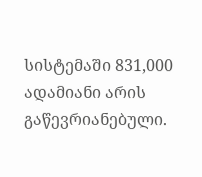სისტემაში 831,000 ადამიანი არის გაწევრიანებული.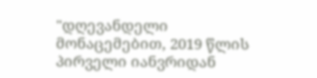"დღევანდელი მონაცემებით, 2019 წლის პირველი იანვრიდან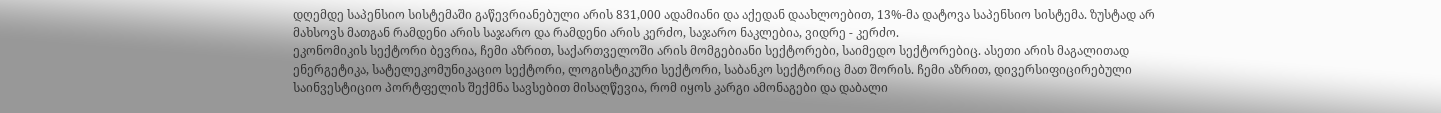დღემდე საპენსიო სისტემაში გაწევრიანებული არის 831,000 ადამიანი და აქედან დაახლოებით, 13%-მა დატოვა საპენსიო სისტემა. ზუსტად არ მახსოვს მათგან რამდენი არის საჯარო და რამდენი არის კერძო, საჯარო ნაკლებია, ვიდრე - კერძო.
ეკონომიკის სექტორი ბევრია, ჩემი აზრით, საქართველოში არის მომგებიანი სექტორები, საიმედო სექტორებიც. ასეთი არის მაგალითად ენერგეტიკა, სატელეკომუნიკაციო სექტორი, ლოგისტიკური სექტორი, საბანკო სექტორიც მათ შორის. ჩემი აზრით, დივერსიფიცირებული საინვესტიციო პორტფელის შექმნა სავსებით მისაღწევია, რომ იყოს კარგი ამონაგები და დაბალი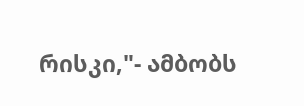რისკი,"- ამბობს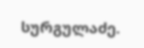სურგულაძე.